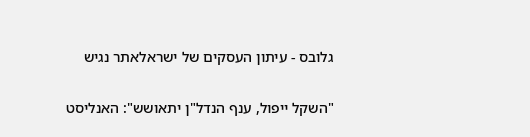גלובס - עיתון העסקים של ישראלאתר נגיש

"השקל ייפול, ענף הנדל"ן יתאושש": האנליסט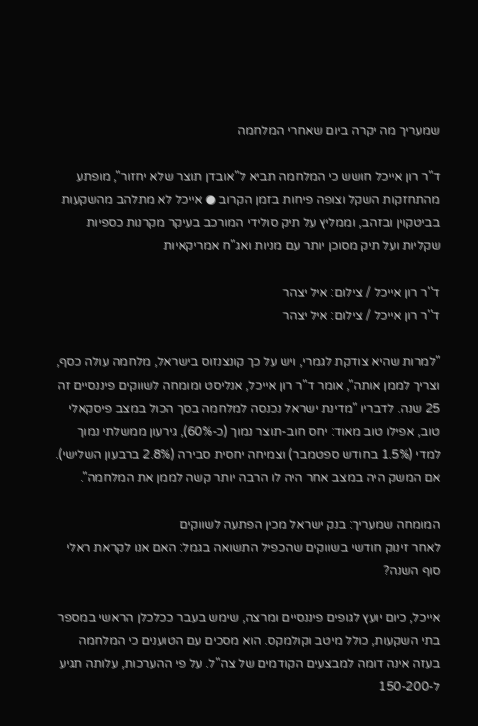שמעריך מה יקרה ביום שאחרי המלחמה

ד"ר רון אייכל חושש כי המלחמה תביא ל"אובדן תוצר שלא יחזור", מופתע מהתחזקות השקל וצופה פיחות בזמן הקרוב ● אייכל לא מתלהב מהשקעות בביטקוין ובזהב, וממליץ על תיק סולידי המורכב בעיקר מקרנות כספיות שקליות ועל תיק מסוכן יותר עם מניות ואג"ח אמריקאיות

ד''ר רון אייכל / צילום: איל יצהר
ד''ר רון אייכל / צילום: איל יצהר

"למרות שהיא צודקת לגמרי, ויש על כך קונצנזוס בישראל, מלחמה עולה כסף, וצריך לממן אותה", אומר ד"ר רון אייכל, אנליסט ומומחה לשווקים פיננסיים זה 25 שנה. לדבריו "מדינת ישראל נכנסה למלחמה בסך הכול במצב פיסקאלי טוב, אפילו טוב מאוד: יחס חוב-תוצר נמוך (כ-60%), גירעון ממשלתי נמוך למדי (1.5% בחודש ספטמבר) וצמיחה יחסית סבירה (2.8% ברבעון השלישי). אם המשק היה במצב אחר היה לו הרבה יותר קשה לממן את המלחמה".

המומחה שמעריך: בנק ישראל מכין הפתעה לשווקים
לאחר זינוק חודשי בשווקים שהכפיל התשואה בגמל: האם אנו לקראת ראלי סוף השנה?

אייכל, כיום יועץ לגופים פיננסיים ומרצה, שימש בעבר ככלכלן הראשי במספר בתי השקעות, כולל מיטב וקולמקס. הוא מסכים עם הטוענים כי המלחמה בעזה אינה דומה למבצעים הקודמים של צה"ל. על פי ההערכות, עלותה תגיע ל-150-200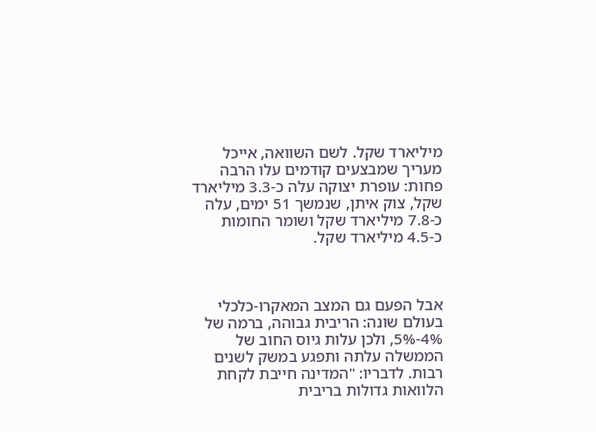מיליארד שקל. לשם השוואה, אייכל מעריך שמבצעים קודמים עלו הרבה פחות: עופרת יצוקה עלה כ-3.3 מיליארד שקל, צוק איתן, שנמשך 51 ימים, עלה כ-7.8 מיליארד שקל ושומר החומות כ-4.5 מיליארד שקל.



אבל הפעם גם המצב המאקרו-כלכלי בעולם שונה: הריבית גבוהה, ברמה של 4%-5%, ולכן עלות גיוס החוב של הממשלה עלתה ותפגע במשק לשנים רבות. לדבריו: "המדינה חייבת לקחת הלוואות גדולות בריבית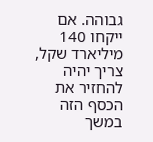גבוהה. אם ייקחו 140 מיליארד שקל, צריך יהיה להחזיר את הכסף הזה במשך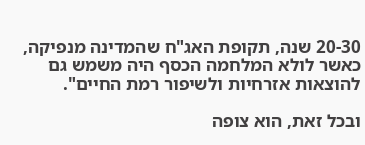20-30 שנה, תקופת האג"ח שהמדינה מנפיקה, כאשר לולא המלחמה הכסף היה משמש גם להוצאות אזרחיות ולשיפור רמת החיים".

ובכל זאת, הוא צופה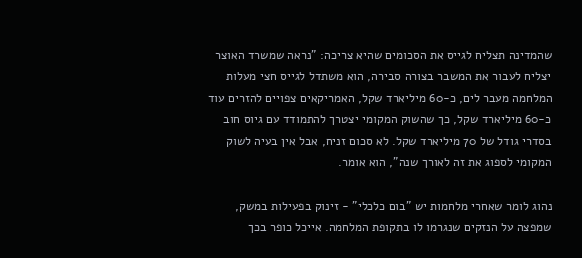שהמדינה תצליח לגייס את הסכומים שהיא צריכה: "נראה שמשרד האוצר יצליח לעבור את המשבר בצורה סבירה, הוא משתדל לגייס חצי מעלות המלחמה מעבר לים, כ-60 מיליארד שקל, האמריקאים צפויים להזרים עוד כ-60 מיליארד שקל, כך שהשוק המקומי יצטרך להתמודד עם גיוס חוב בסדרי גודל של 70 מיליארד שקל. לא סכום זניח, אבל אין בעיה לשוק המקומי לספוג את זה לאורך שנה", הוא אומר.

נהוג לומר שאחרי מלחמות יש "בום כלכלי" - זינוק בפעילות במשק, שמפצה על הנזקים שנגרמו לו בתקופת המלחמה. אייכל כופר בכך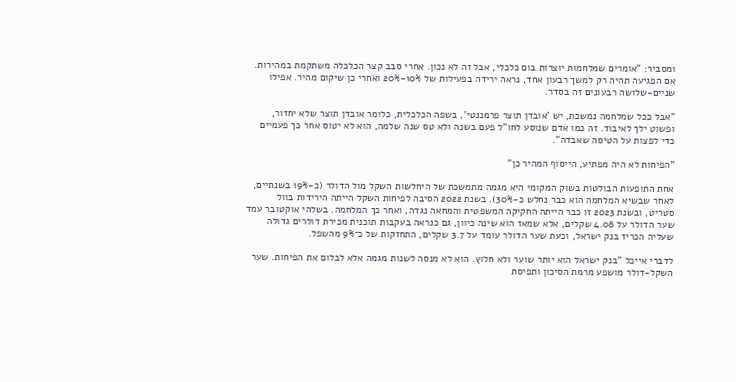ומסביר: "אומרים שמלחמות יוצרות בום כלכלי, אבל זה לא נכון. אחרי סבב קצר הכלכלה משתקמת במהירות. אם הפגיעה תהיה רק למשך רבעון אחד, נראה ירידה בפעילות של 10%-20% ואחרי כן שיקום מהיר. אפילו שניים-שלושה רבעונים זה בסדר.

"אבל ככל שמלחמה נמשכת, יש 'אובדן תוצר פרמננטי', בשפה הכלכלית, כלומר אובדן תוצר שלא יחזור, ופשוט ילך לאיבוד. זה כמו אדם שנוסע לחו"ל פעם בשנה ולא טס שנה שלמה, הוא לא יטוס אחר כך פעמיים כדי לפצות על הטיסה שאבדה".

"הפיחות לא היה מפתיע, הייסוף המהיר כן"

אחת התופעות הבולטות בשוק המקומי היא מגמה מתמשכת של היחלשות השקל מול הדולר (כ-19% בשנתיים, לאחר שבשיא המלחמה הוא כבר נחלש כ-30%). בשנת 2022 הסיבה לפיחות השקל הייתה הירידות בוול סטריט, ובשנת 2023 זו כבר הייתה החקיקה המשפטית והמחאה נגדה, ואחר כך המלחמה. בשלהי אוקטובר עמד שער הדולר על 4.08 שקלים, אלא שמאז הוא שינה כיוון, גם כנראה בעקבות תוכנית מכירת דולרים גדולה שעליה הכריז בנק ישראל, וכעת שער הדולר עומד על 3.7 שקלים, התחזקות של כ־9% מהשפל.

לדברי אייכל "בנק ישראל הוא יותר שוער ולא חלוץ. הוא לא מנסה לשנות מגמה אלא לבלום את הפיחות. שער השקל-דולר מושפע מרמת הסיכון ותפיסת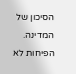הסיכון של המדינה. הפיחות לא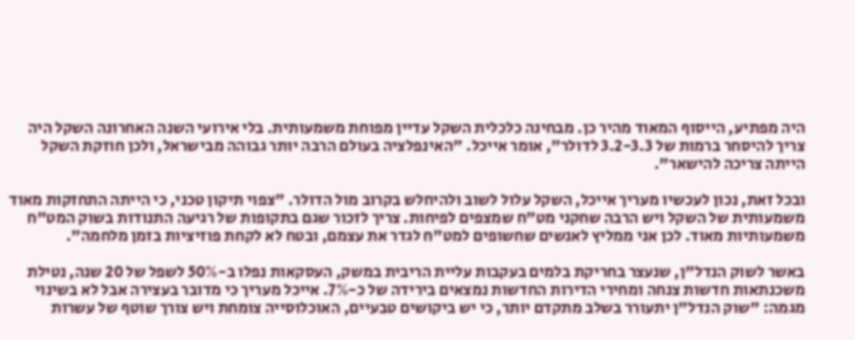היה מפתיע, הייסוף המאוד מהיר כן. מבחינה כלכלית השקל עדיין מפוחת משמעותית. בלי אירועי השנה האחרונה השקל היה צריך להיסחר ברמות של 3.2-3.3 לדולר", אומר אייכל. "האינפלציה בעולם הרבה יותר גבוהה מבישראל, ולכן חוזקת השקל הייתה צריכה להישאר".

ובכל זאת, נכון לעכשיו מעריך אייכל, השקל עלול לשוב ולהיחלש בקרוב מול הדולר. "צפוי תיקון טכני, כי הייתה התחזקות מאוד משמעותית של השקל ויש הרבה שחקני מט"ח שמצפים לפיחות. צריך לזכור שגם בתקופות של רגיעה התנודות בשוק המט"ח משמעותיות מאוד. לכן אני ממליץ לאנשים שחשופים למט"ח לגדר את עצמם, ובטח לא לקחת פוזיציות בזמן מלחמה".

באשר לשוק הנדל"ן, שנעצר בחריקת בלמים בעקבות עליית הריבית במשק, העסקאות נפלו ב-50% לשפל של 20 שנה, נטילת משכנתאות חדשות צנחה ומחירי הדירות החדשות נמצאים בירידה של כ-7%. אייכל מעריך כי מדובר בעצירה אבל לא בשינוי מגמה: "שוק הנדל"ן יתעורר בשלב מתקדם יותר, כי יש ביקושים טבעיים, האוכלוסייה צומחת ויש צורך שוטף של עשרות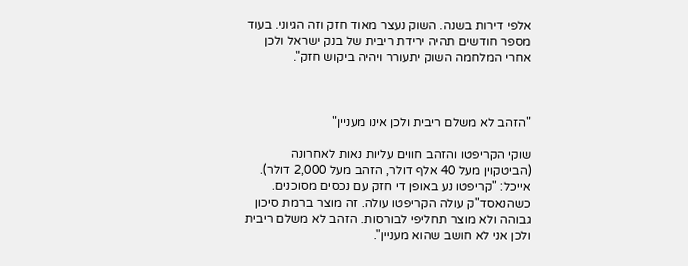אלפי דירות בשנה. השוק נעצר מאוד חזק וזה הגיוני. בעוד מספר חודשים תהיה ירידת ריבית של בנק ישראל ולכן אחרי המלחמה השוק יתעורר ויהיה ביקוש חזק".



"הזהב לא משלם ריבית ולכן אינו מעניין"

שוקי הקריפטו והזהב חווים עליות נאות לאחרונה (הביטקוין מעל 40 אלף דולר, הזהב מעל 2,000 דולר). אייכל: "קריפטו נע באופן די חזק עם נכסים מסוכנים. כשהנאסד"ק עולה הקריפטו עולה. זה מוצר ברמת סיכון גבוהה ולא מוצר תחליפי לבורסות. הזהב לא משלם ריבית ולכן אני לא חושב שהוא מעניין".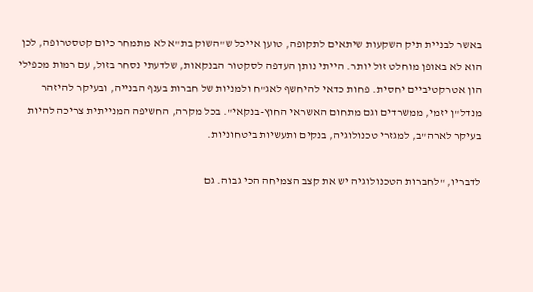באשר לבניית תיק השקעות שיתאים לתקופה, טוען אייכל ש"השוק בת"א לא מתמחר כיום קטסטרופה, לכן הוא לא באופן מוחלט זול יותר. הייתי נותן העדפה לסקטור הבנקאות, שלדעתי נסחר בזול, עם רמות מכפילי הון אטרקטיביים יחסית. פחות כדאי להיחשף לאג"ח ולמניות של חברות בענף הבנייה, ובעיקר להיזהר מנדל"ן יזמי, ממשרדים וגם מתחום האשראי החוץ-בנקאי". בכל מקרה, החשיפה המנייתית צריכה להיות בעיקר לארה"ב, למגזרי טכנולוגיה, בנקים ותעשיות ביטחוניות.

לדבריו, "לחברות הטכנולוגיה יש את קצב הצמיחה הכי גבוה. גם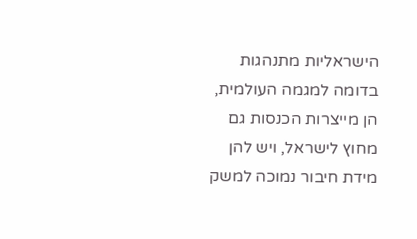הישראליות מתנהגות בדומה למגמה העולמית, הן מייצרות הכנסות גם מחוץ לישראל, ויש להן מידת חיבור נמוכה למשק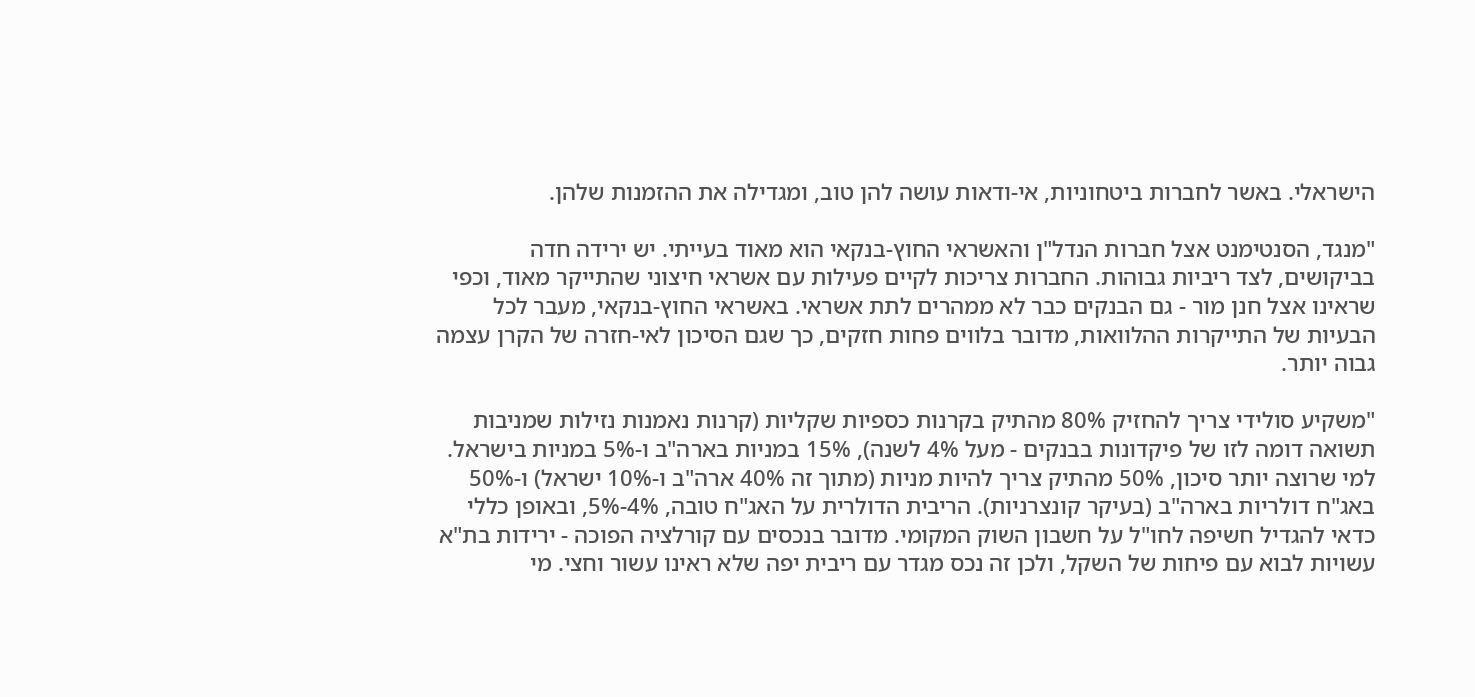הישראלי. באשר לחברות ביטחוניות, אי-ודאות עושה להן טוב, ומגדילה את ההזמנות שלהן.

"מנגד, הסנטימנט אצל חברות הנדל"ן והאשראי החוץ-בנקאי הוא מאוד בעייתי. יש ירידה חדה בביקושים, לצד ריביות גבוהות. החברות צריכות לקיים פעילות עם אשראי חיצוני שהתייקר מאוד, וכפי שראינו אצל חנן מור - גם הבנקים כבר לא ממהרים לתת אשראי. באשראי החוץ-בנקאי, מעבר לכל הבעיות של התייקרות ההלוואות, מדובר בלווים פחות חזקים, כך שגם הסיכון לאי-חזרה של הקרן עצמה גבוה יותר.

"משקיע סולידי צריך להחזיק 80% מהתיק בקרנות כספיות שקליות (קרנות נאמנות נזילות שמניבות תשואה דומה לזו של פיקדונות בבנקים - מעל 4% לשנה), 15% במניות בארה"ב ו-5% במניות בישראל. למי שרוצה יותר סיכון, 50% מהתיק צריך להיות מניות (מתוך זה 40% ארה"ב ו-10% ישראל) ו-50% באג"ח דולריות בארה"ב (בעיקר קונצרניות). הריבית הדולרית על האג"ח טובה, 4%-5%, ובאופן כללי כדאי להגדיל חשיפה לחו"ל על חשבון השוק המקומי. מדובר בנכסים עם קורלציה הפוכה - ירידות בת"א עשויות לבוא עם פיחות של השקל, ולכן זה נכס מגדר עם ריבית יפה שלא ראינו עשור וחצי. מי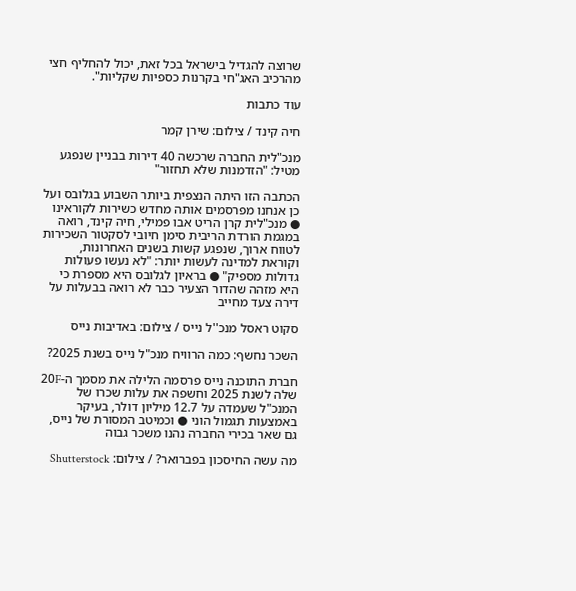שרוצה להגדיל בישראל בכל זאת, יכול להחליף חצי מהרכיב האג"חי בקרנות כספיות שקליות".

עוד כתבות

חיה קינד / צילום: שירן קמר

מנכ"לית החברה שרכשה 40 דירות בבניין שנפגע מטיל: "הזדמנות שלא תחזור"

הכתבה הזו היתה הנצפית ביותר השבוע בגלובס ועל כן אנחנו מפרסמים אותה מחדש כשירות לקוראינו ● מנכ"לית קרן הריט אבו פמילי, חיה קינד, רואה במגמת הורדת הריבית סימן חיובי לסקטור השכירות לטווח ארוך, שנפגע קשות בשנים האחרונות, וקוראת למדינה לעשות יותר: "לא נעשו פעולות גדולות מספיק" ● בראיון לגלובס היא מספרת כי היא מזהה שהדור הצעיר כבר לא רואה בבעלות על דירה צעד מחייב

סקוט ראסל מנכ''ל נייס / צילום: באדיבות נייס

השכר נחשף: כמה הרוויח מנכ"ל נייס בשנת 2025?

חברת התוכנה נייס פרסמה הלילה את מסמך ה-20F שלה לשנת 2025 וחשפה את עלות שכרו של המנכ"ל שעמדה על 12.7 מיליון דולר, בעיקר באמצעות תגמול הוני ● וכמיטב המסורת של נייס, גם שאר בכירי החברה נהנו משכר גבוה

מה עשה החיסכון בפברואר? / צילום: Shutterstock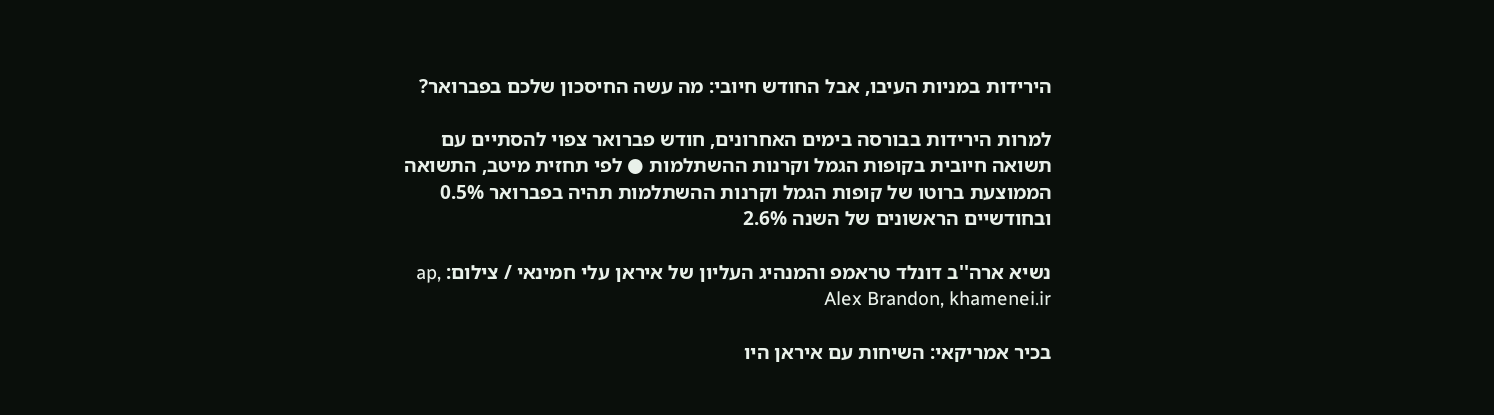הירידות במניות העיבו, אבל החודש חיובי: מה עשה החיסכון שלכם בפברואר?

למרות הירידות בבורסה בימים האחרונים, חודש פברואר צפוי להסתיים עם תשואה חיובית בקופות הגמל וקרנות ההשתלמות ● לפי תחזית מיטב, התשואה הממוצעת ברוטו של קופות הגמל וקרנות ההשתלמות תהיה בפברואר 0.5% ובחודשיים הראשונים של השנה 2.6%

נשיא ארה''ב דונלד טראמפ והמנהיג העליון של איראן עלי חמינאי / צילום: ap, Alex Brandon, khamenei.ir

בכיר אמריקאי: השיחות עם איראן היו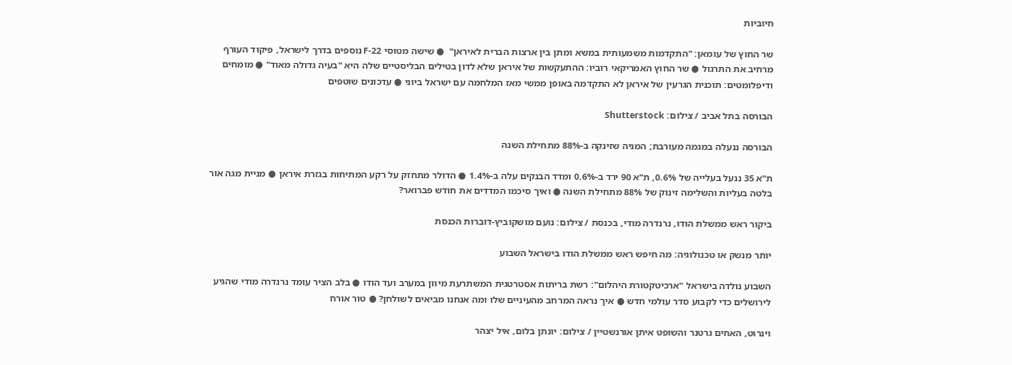חיוביות

שר החוץ של עומאן: "התקדמות משמעותית במשא ומתן בין ארצות הברית לאיראן"  ● שישה מטוסי F-22 נוספים בדרך לישראל, פיקוד העורף מרחיב את התרגול ● שר החוץ האמריקאי רוביו: ההתעקשות של איראן שלא לדון בטילים הבליסטיים שלה היא "בעיה גדולה מאוד" ● מומחים ודיפלומטים: תוכנית הגרעין של איראן לא התקדמה באופן ממשי מאז המלחמה עם ישראל ביוני ● עדכונים שוטפים

הבורסה בתל אביב / צילום: Shutterstock

הבורסה ננעלה במגמה מעורבת; המניה שזינקה ב-88% מתחילת השנה

ת"א 35 ננעל בעלייה של 0.6%, ת"א 90 ירד ב-0.6% ומדד הבנקים עלה ב-1.4% ● הדולר מתחזק על רקע המתיחות בגזרת איראן ● מניית מגה אור בלטה בעליות והשלימה זינוק של 88% מתחילת השנה ● ואיך סיכמו המדדים את חודש פברואר?

ביקור ראש ממשלת הודו, נרנדרה מודי, בכנסת / צילום: נועם מושקוביץ-דוברות הכנסת

יותר מנשק או טכנולוגיה: מה חיפש ראש ממשלת הודו בישראל השבוע

השבוע נולדה בישראל "ארכיטקטורת היהלום": רשת בריתות אסטרטגית המשתרעת מיוון במערב ועד הודו ● בלב הציר עומד נרנדרה מודי שהגיע לירושלים כדי לקבוע סדר עולמי חדש ● איך נראה המרחב מהעיניים שלו ומה אנחנו מביאים לשולחן? ● טור אורח

וינרוט, האחים גרטנר והשופט איתן אורנשטיין / צילום: יונתן בלום, איל יצהר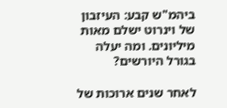ביהמ"ש קבע: העיזבון של וינרוט ישלם מאות מיליונים. ומה יעלה בגורל היורשים?

לאחר שנים ארוכות של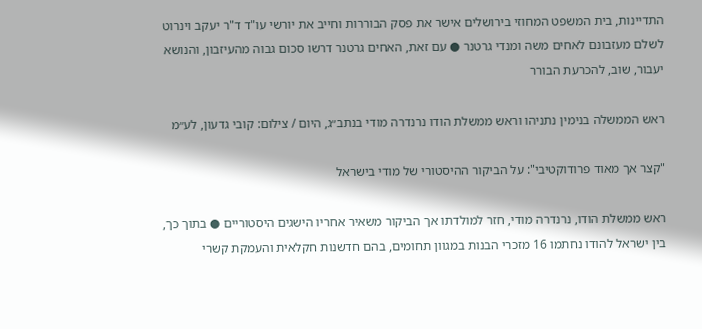התדיינות, בית המשפט המחוזי בירושלים אישר את פסק הבוררות וחייב את יורשי עו"ד ד"ר יעקב וינרוט לשלם מעזבונם לאחים משה ומנדי גרטנר ● עם זאת, האחים גרטנר דרשו סכום גבוה מהעיזבון, והנושא יעבור, שוב, להכרעת הבורר

ראש הממשלה בנימין נתניהו וראש ממשלת הודו נרנדרה מודי בנתב״ג, היום / צילום: קובי גדעון, לע״מ

"קצר אך מאוד פרודוקטיבי": על הביקור ההיסטורי של מודי בישראל

ראש ממשלת הודו, נרנדרה מודי, חזר למולדתו אך הביקור משאיר אחריו הישגים היסטוריים ● בתוך כך, בין ישראל להודו נחתמו 16 מזכרי הבנות במגוון תחומים, בהם חדשנות חקלאית והעמקת קשרי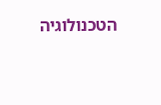הטכנולוגיה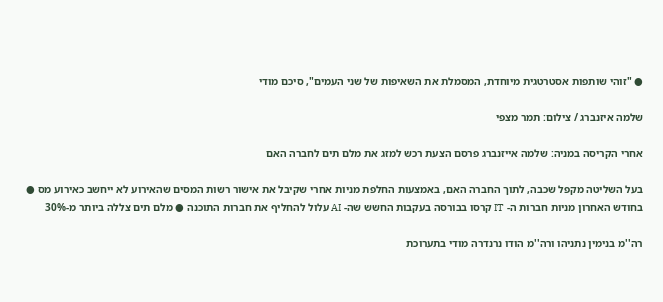● "זוהי שותפות אסטרטגית מיוחדת, המסמלת את השאיפות של שני העמים", סיכם מודי

שלמה איזנברג / צילום: תמר מצפי

אחרי הקריסה במניה: שלמה אייזנברג פרסם הצעת רכש למזג את מלם תים לחברה האם

בעל השליטה מקפל שכבה, לתוך החברה האם, באמצעות החלפת מניות אחרי שקיבל את אישור רשות המסים שהאירוע לא ייחשב כאירוע מס ● בחודש האחרון מניות חברות ה- IT קרסו בבורסה בעקבות החשש שה- AI עלול להחליף את חברות התוכנה ● מלם תים צללה ביותר מ-30%

רה''מ בנימין נתניהו ורה''מ הודו נרנדרה מודי בתערוכת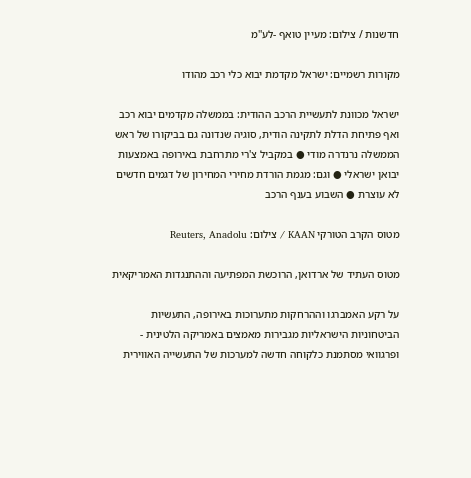חדשנות / צילום: מעיין טואף -לע''מ

מקורות רשמיים: ישראל מקדמת יבוא כלי רכב מהודו

ישראל מכוונת לתעשיית הרכב ההודית: בממשלה מקדמים יבוא רכב ואף פתיחת הדלת לתקינה הודית, סוגיה שנדונה גם בביקורו של ראש הממשלה נרנדרה מודי ● במקביל צ'רי מתרחבת באירופה באמצעות יבואן ישראלי ● וגם: מגמת הורדת מחירי המחירון של דגמים חדשים לא עוצרת ● השבוע בענף הרכב

מטוס הקרב הטורקי KAAN / צילום: Reuters, Anadolu

מטוס העתיד של ארדואן, הרוכשת המפתיעה וההתנגדות האמריקאית

על רקע האמברגו וההרחקות מתערוכות באירופה, התעשיות הביטחוניות הישראליות מגבירות מאמצים באמריקה הלטינית - ופרגוואי מסתמנת כלקוחה חדשה למערכות של התעשייה האווירית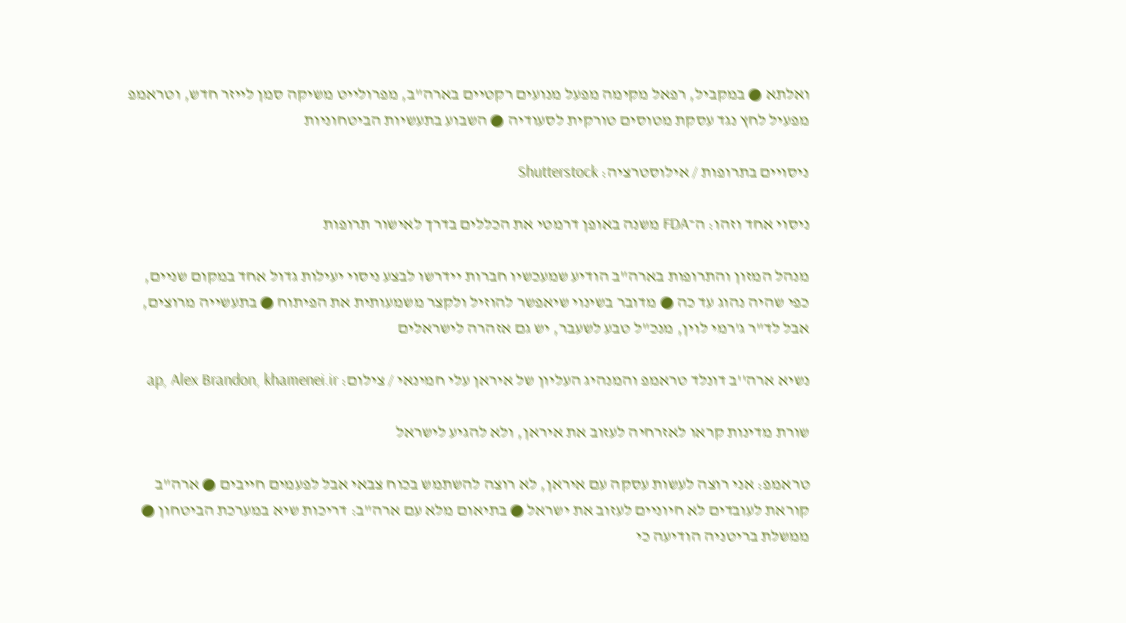ואלתא ● במקביל, רפאל מקימה מפעל מנועים רקטיים בארה"ב, מפרולייט משיקה סמן לייזר חדש, וטראמפ מפעיל לחץ נגד עסקת מטוסים טורקית לסעודיה ● השבוע בתעשיות הביטחוניות

ניסויים בתרופות / אילוסטרציה: Shutterstock

ניסוי אחד וזהו: ה־FDA משנה באופן דרמטי את הכללים בדרך לאישור תרופות

מנהל המזון והתרופות בארה"ב הודיע שמעכשיו חברות יידרשו לבצע ניסוי יעילות גדול אחד במקום שניים, כפי שהיה נהוג עד כה ● מדובר בשינוי שיאפשר להוזיל ולקצר משמעותית את הפיתוח ● בתעשייה מרוצים, אבל לד"ר ג'רמי לוין, מנכ"ל טבע לשעבר, יש גם אזהרה לישראלים

נשיא ארה''ב דונלד טראמפ והמנהיג העליון של איראן עלי חמינאי / צילום: ap, Alex Brandon, khamenei.ir

שורת מדינות קראו לאזרחיה לעזוב את איראן, ולא להגיע לישראל

טראמפ: אני רוצה לעשות עסקה עם איראן, לא רוצה להשתמש בכוח צבאי אבל לפעמים חייבים ● ארה"ב קוראת לעובדים לא חיוניים לעזוב את ישראל ● בתיאום מלא עם ארה"ב: דריכות שיא במערכת הביטחון ● ממשלת בריטניה הודיעה כי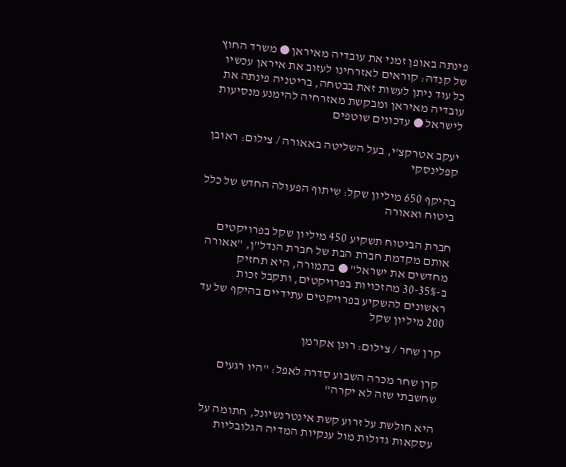פינתה באופן זמני את עובדיה מאיראן ● משרד החוץ של קנדה: קוראים לאזרחינו לעזוב את איראן עכשיו כל עוד ניתן לעשות זאת בבטחה, בריטניה פינתה את עובדיה מאיראן ומבקשת מאזרחיה להימנע מנסיעות לישראל ● עדכונים שוטפים

יעקב אטרקצ'י, בעל השליטה באאורה / צילום: ראובן קפלינסקי

בהיקף 650 מיליון שקל: שיתוף הפעולה החדש של כלל ביטוח ואאורה

חברת הביטוח תשקיע 450 מיליון שקל בפרויקטים אותם מקדמת חברת הבת של חברת הנדל"ן, "אאורה מחדשים את ישראל" ● בתמורה, היא תחזיק ב-30-35% מהזכויות בפרויקטים, ותקבל זכות ראשונים להשקיע בפרויקטים עתידיים בהיקף של עד 200 מיליון שקל

קרן שחר / צילום: רונן אקרמן

קרן שחר מכרה השבוע סדרה לאפל: "היו רגעים שחשבתי שזה לא יקרה"

היא חולשת על זרוע קשת אינטרנשיונל, חתומה על עסקאות גדולות מול ענקיות המדיה הגלובליות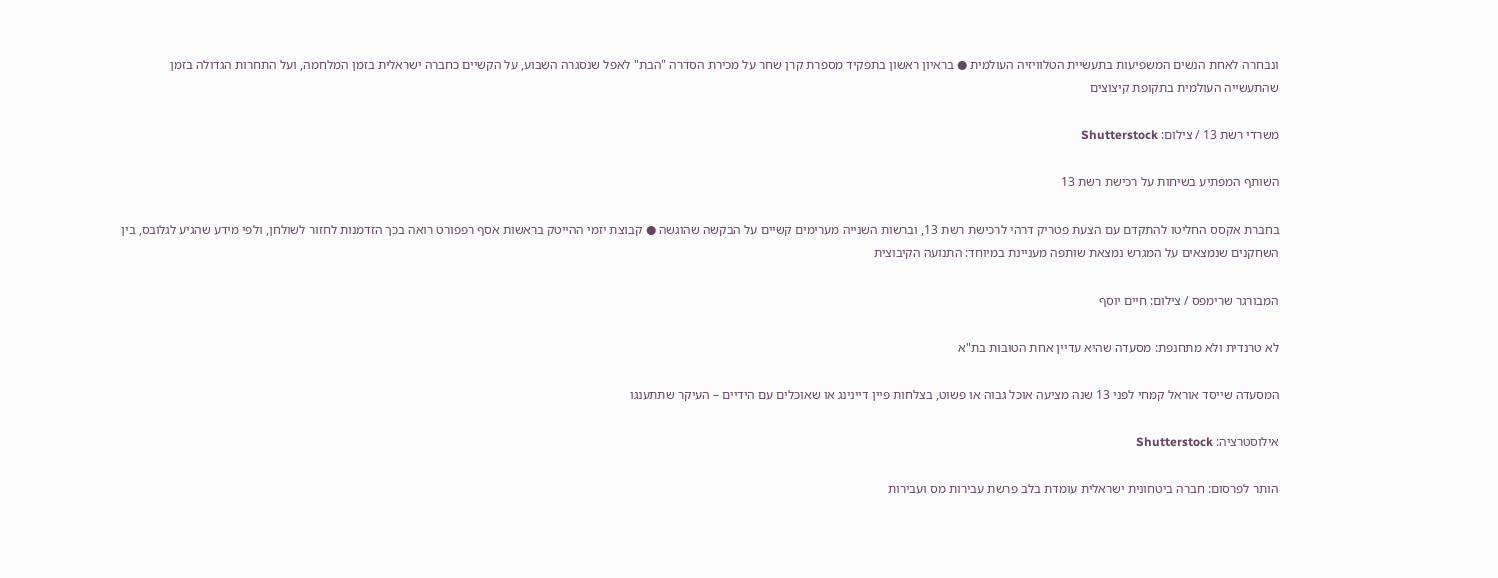ונבחרה לאחת הנשים המשפיעות בתעשיית הטלוויזיה העולמית ● בראיון ראשון בתפקיד מספרת קרן שחר על מכירת הסדרה "הבת" לאפל שנסגרה השבוע, על הקשיים כחברה ישראלית בזמן המלחמה, ועל התחרות הגדולה בזמן שהתעשייה העולמית בתקופת קיצוצים

משרדי רשת 13 / צילום: Shutterstock

השותף המפתיע בשיחות על רכישת רשת 13

בחברת אקסס החליטו להתקדם עם הצעת פטריק דרהי לרכישת רשת 13, וברשות השנייה מערימים קשיים על הבקשה שהוגשה ● קבוצת יזמי ההייטק בראשות אסף רפפורט רואה בכך הזדמנות לחזור לשולחן, ולפי מידע שהגיע לגלובס, בין השחקנים שנמצאים על המגרש נמצאת שותפה מעניינת במיוחד: התנועה הקיבוצית

המבורגר שרימפס / צילום: חיים יוסף

לא טרנדית ולא מתחנפת: מסעדה שהיא עדיין אחת הטובות בת"א

המסעדה שייסד אוראל קמחי לפני 13 שנה מציעה אוכל גבוה או פשוט, בצלחות פיין דיינינג או שאוכלים עם הידיים – העיקר שתתענגו

אילוסטרציה: Shutterstock

הותר לפרסום: חברה ביטחונית ישראלית עומדת בלב פרשת עבירות מס ועבירות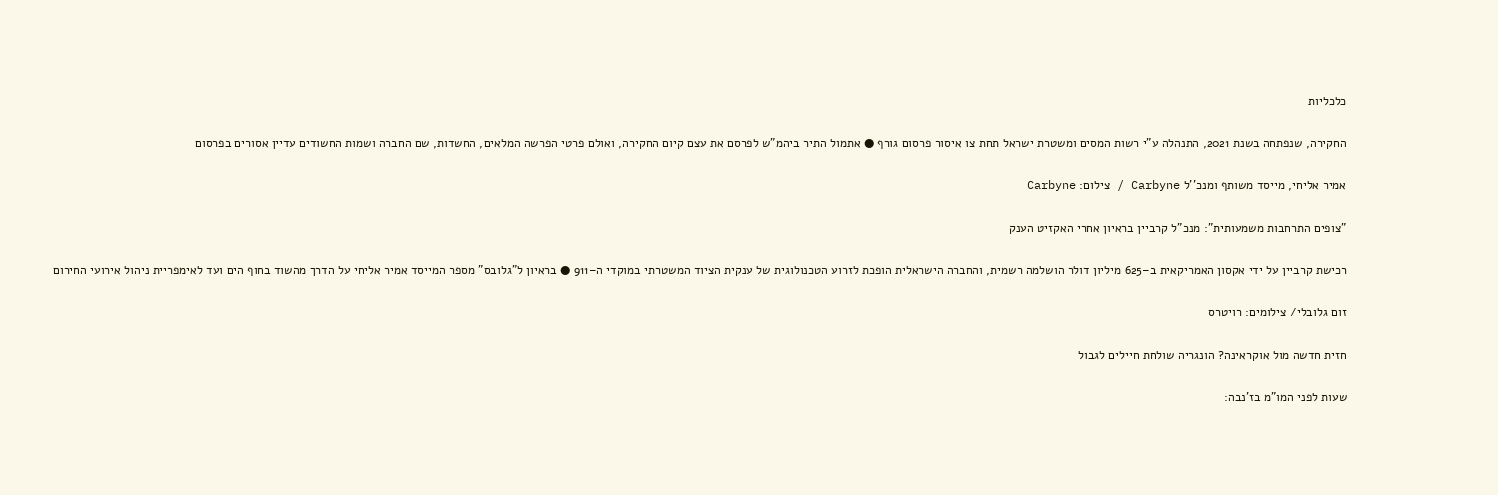כלכליות

החקירה, שנפתחה בשנת 2021, התנהלה ע"י רשות המסים ומשטרת ישראל תחת צו איסור פרסום גורף ● אתמול התיר ביהמ"ש לפרסם את עצם קיום החקירה, ואולם פרטי הפרשה המלאים, החשדות, שם החברה ושמות החשודים עדיין אסורים בפרסום

אמיר אליחי, מייסד משותף ומנכ''ל Carbyne / צילום: Carbyne

"צופים התרחבות משמעותית": מנכ"ל קרביין בראיון אחרי האקזיט הענק

רכישת קרביין על ידי אקסון האמריקאית ב–625 מיליון דולר הושלמה רשמית, והחברה הישראלית הופכת לזרוע הטכנולוגית של ענקית הציוד המשטרתי במוקדי ה–911 ● בראיון ל"גלובס" מספר המייסד אמיר אליחי על הדרך מהשוד בחוף הים ועד לאימפריית ניהול אירועי החירום

זום גלובלי/ צילומים: רויטרס

חזית חדשה מול אוקראינה? הונגריה שולחת חיילים לגבול

שעות לפני המו"מ בז'נבה: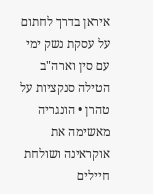איראן בדרך לחתום על עסקת נשק ימי עם סין וארה"ב הטילה סנקציות על טהרן • הונגריה מאשימה את אוקראינה ושולחת חיילים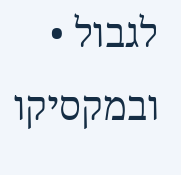לגבול • ובמקסיקו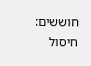חוששים: חיסול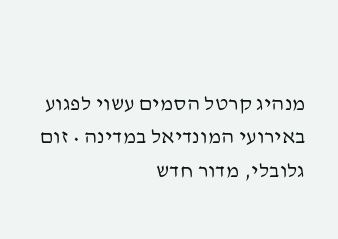מנהיג קרטל הסמים עשוי לפגוע באירועי המונדיאל במדינה • זום גלובלי, מדור חדש